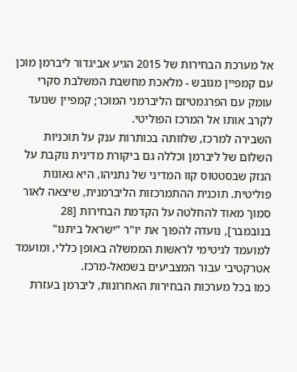אל מערכת הבחירות של 2015 הגיע אביגדור ליברמן מוכן עם קמפיין מגובש - מלאכת מחשבת המשלבת סקרי עומק עם הפרגמטיזם הליברמני המוכר; קמפיין שנועד לקרב אותו אל המרכז הפוליטי.
השבירה למרכז, שלוותה בכותרות ענק על תוכניות השלום של ליברמן וכללה גם ביקורת מדינית נוקבת על הנזק שבסטטוס קוו המדיני של נתניהו, היא גאונות פוליטית. תוכנית ההתמרכזות הליברמנית, שיצאה לאור סמוך מאוד להחלטה על הקדמת הבחירות [28 בנובמבר], נועדה להפוך את יו"ר "ישראל ביתנו" למועמד לגיטימי לראשות הממשלה באופן כללי, ומועמד אטרקטיבי עבור המצביעים בשמאל-מרכז.
כמו בכל מערכות הבחירות האחרונות, ליברמן בעזרת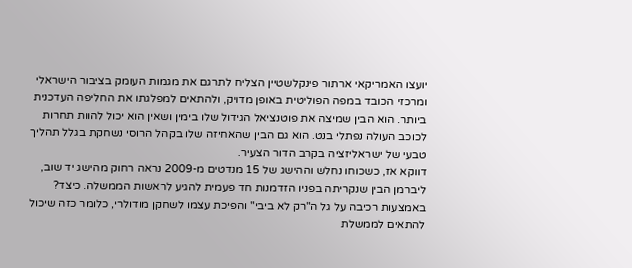יועצו האמריקאי ארתור פינקלשטיין הצליח לתרגם את מגמות העומק בציבור הישראלי ומרכזי הכובד במפה הפוליטית באופן מדויק, ולהתאים למפלגתו את החליפה העדכנית ביותר. הוא הבין שמיצה את פוטנציאל הגידול שלו בימין ושאין הוא יכול להוות תחרות לכוכב העולה נפתלי בנט. הוא גם הבין שהאחיזה שלו בקהל הרוסי נשחקת בגלל תהליך טבעי של ישראליזציה בקרב הדור הצעיר.
דווקא אז, כשכוחו נחלש וההישג של 15 מנדטים מ-2009 נראה רחוק מהישג יד שוב, ליברמן הבין שנקריתה בפניו הזדמנות חד פעמית להגיע לראשות הממשלה. כיצד? באמצעות רכיבה על גל ה"רק לא ביבי" והפיכת עצמו לשחקן מודולרי, כלומר כזה שיכול להתאים לממשלת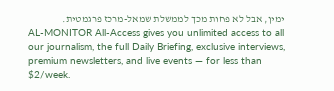ימין, אבל לא פחות מכך לממשלת שמאל-מרכז פרגמטית.
AL-MONITOR All-Access gives you unlimited access to all our journalism, the full Daily Briefing, exclusive interviews, premium newsletters, and live events — for less than $2/week.